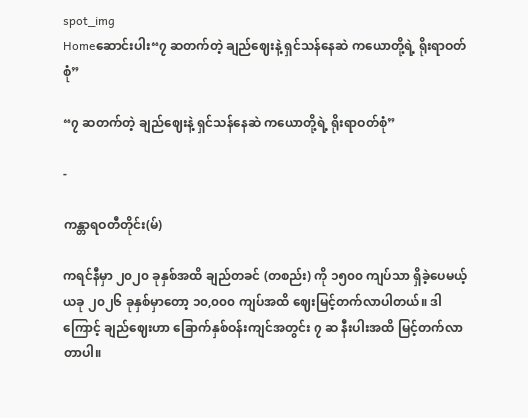spot_img
Homeဆောင်းပါး“၇ ဆတက်တဲ့ ချည်ဈေးနဲ့ ရှင်သန်နေဆဲ ကယောတို့ရဲ့ ရိုးရာဝတ်စုံ”

“၇ ဆတက်တဲ့ ချည်ဈေးနဲ့ ရှင်သန်နေဆဲ ကယောတို့ရဲ့ ရိုးရာဝတ်စုံ”

-

ကန္တာရဝတီတိုင်း(မ်)

ကရင်နီမှာ ၂၀၂၀ ခုနှစ်အထိ ချည်တခင် (တစည်း) ကို ၁၅၀၀ ကျပ်သာ ရှိခဲ့ပေမယ့် ယခု ၂၀၂၆ ခုနှစ်မှာတော့ ၁၀,၀၀၀ ကျပ်အထိ ဈေးမြင့်တက်လာပါတယ်။ ဒါကြောင့် ချည်ဈေးဟာ ခြောက်နှစ်ဝန်းကျင်အတွင်း ၇ ဆ နီးပါးအထိ မြင့်တက်လာတာပါ။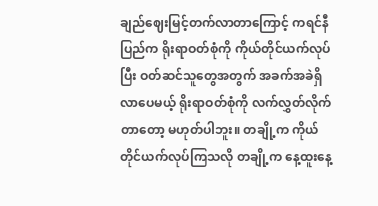ချည်ဈေးမြင့်တက်လာတာကြောင့် ကရင်နီပြည်က ရိုးရာဝတ်စုံကို ကိုယ်တိုင်ယက်လုပ်ပြီး ဝတ်ဆင်သူတွေအတွက် အခက်အခဲရှိလာပေမယ့် ရိုးရာဝတ်စုံကို လက်လွှတ်လိုက်တာတော့ မဟုတ်ပါဘူး။ တချို့က ကိုယ်တိုင်ယက်လုပ်ကြသလို တချို့က နေ့ထူးနေ့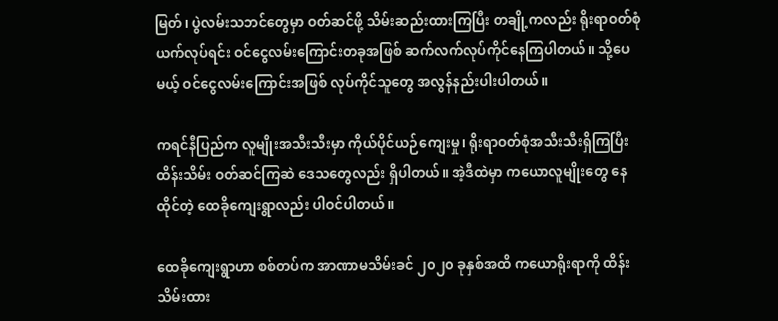မြတ်၊ ပွဲလမ်းသဘင်တွေမှာ ဝတ်ဆင်ဖို့ သိမ်းဆည်းထားကြပြီး တချို့ကလည်း ရိုးရာဝတ်စုံ ယက်လုပ်ရင်း ဝင်ငွေလမ်းကြောင်းတခုအဖြစ် ဆက်လက်လုပ်ကိုင်နေကြပါတယ်။ သို့ပေမယ့် ဝင်ငွေလမ်းကြောင်းအဖြစ် လုပ်ကိုင်သူတွေ အလွန်နည်းပါးပါတယ်။

ကရင်နီပြည်က လူမျိုးအသီးသီးမှာ ကိုယ်ပိုင်ယဉ်ကျေးမှု၊ ရိုးရာဝတ်စုံအသီးသီးရှိကြပြီး ထိန်းသိမ်း ဝတ်ဆင်ကြဆဲ ဒေသတွေလည်း ရှိပါတယ်။ အဲ့ဒီထဲမှာ ကယောလူမျိုးတွေ နေထိုင်တဲ့ ထေခိုကျေးရွာလည်း ပါဝင်ပါတယ်။

ထေခိုကျေးရွာဟာ စစ်တပ်က အာဏာမသိမ်းခင် ၂၀၂၀ ခုနှစ်အထိ ကယောရိုးရာကို ထိန်းသိမ်းထား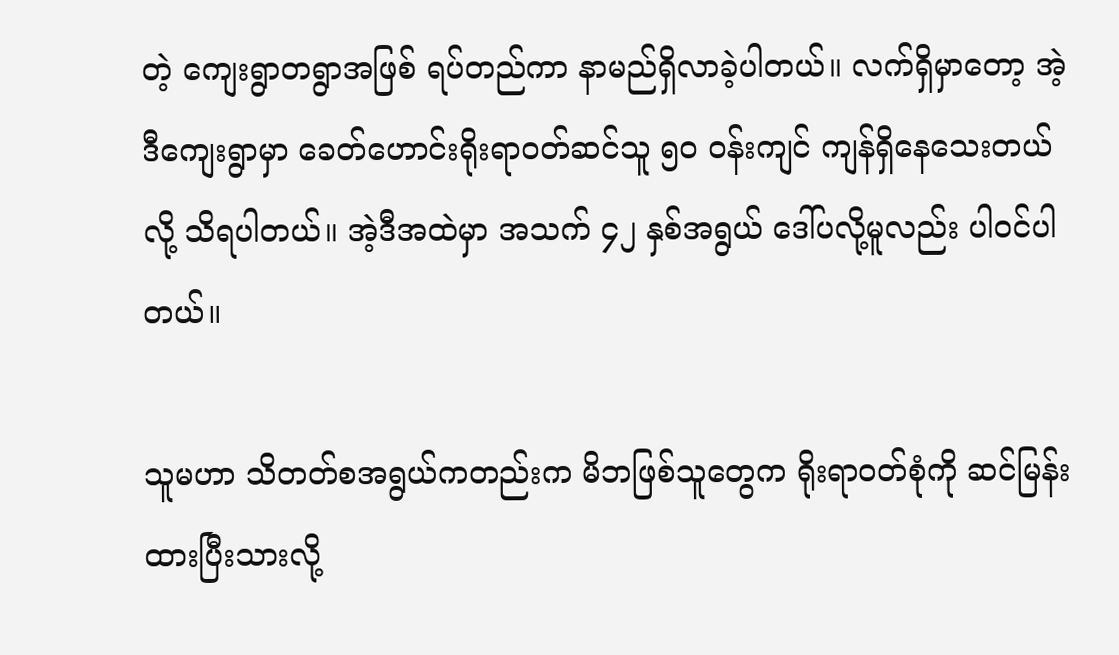တဲ့ ကျေးရွာတရွာအဖြစ် ရပ်တည်ကာ နာမည်ရှိလာခဲ့ပါတယ်။ လက်ရှိမှာတော့ အဲ့ဒီကျေးရွာမှာ ခေတ်ဟောင်းရိုးရာဝတ်ဆင်သူ ၅၀ ဝန်းကျင် ကျန်ရှိနေသေးတယ်လို့ သိရပါတယ်။ အဲ့ဒီအထဲမှာ အသက် ၄၂ နှစ်အရွယ် ဒေါ်ပလို့မူလည်း ပါဝင်ပါတယ်။

သူမဟာ သိတတ်စအရွယ်ကတည်းက မိဘဖြစ်သူတွေက ရိုးရာဝတ်စုံကို ဆင်မြန်းထားပြီးသားလို့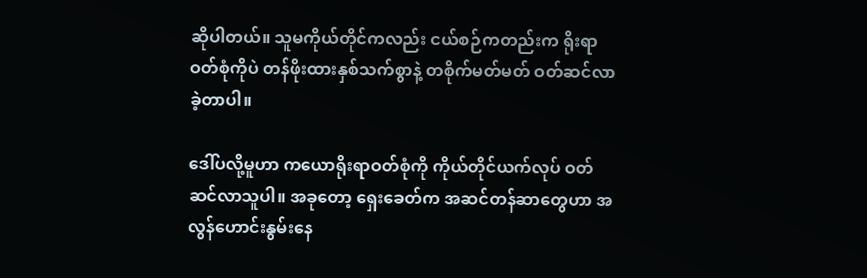ဆိုပါတယ်။ သူမကိုယ်တိုင်ကလည်း ငယ်စဉ်ကတည်းက ရိုးရာဝတ်စုံကိုပဲ တန်ဖိုးထားနှစ်သက်စွာနဲ့ တစိုက်မတ်မတ် ဝတ်ဆင်လာခဲ့တာပါ။

ဒေါ်ပလို့မူဟာ ကယောရိုးရာဝတ်စုံကို ကိုယ်တိုင်ယက်လုပ် ဝတ်ဆင်လာသူပါ။ အခုတော့ ရှေးခေတ်က အဆင်တန်ဆာတွေဟာ အလွန်ဟောင်းနွမ်းနေ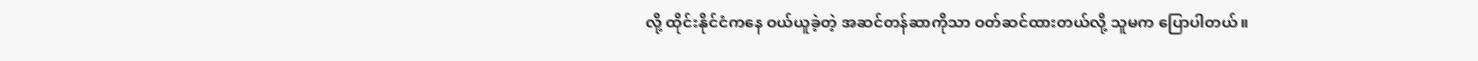လို့ ထိုင်းနိုင်ငံကနေ ဝယ်ယူခဲ့တဲ့ အဆင်တန်ဆာကိုသာ ဝတ်ဆင်ထားတယ်လို့ သူမက ပြောပါတယ်။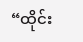“ထိုင်း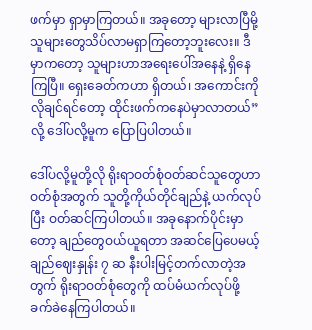ဖက်မှာ ရှာမှာကြတယ်။ အခုတော့ များလာပြီမို့ သူများတွေသိပ်လာမရှာကြတော့ဘူးလေး။ ဒီမှာကတော့ သူများဟာအရေးပေါ်အနေနဲ့ ရှိနေကြပြီ။ ရှေးခေတ်ကဟာ ရှိတယ်၊ အကောင်းကို လိုချင်ရင်တော့ ထိုင်းဖက်ကနေပဲမှာလာတယ်” လို့ ဒေါ်ပလို့မူက ပြောပြပါတယ်။

ဒေါ်ပလို့မူတို့လို ရိုးရာဝတ်စုံဝတ်ဆင်သူတွေဟာ ဝတ်စုံအတွက် သူတို့ကိုယ်တိုင်ချည်နဲ့ ယက်လုပ်ပြီး ဝတ်ဆင်ကြပါတယ်။ အခုနောက်ပိုင်းမှာတော့ ချည်တွေဝယ်ယူရတာ အဆင်ပြေပေမယ့် ချည်ဈေးနှုန်း ၇ ဆ နီးပါးမြင့်တက်လာတဲ့အတွက် ရိုးရာဝတ်စုံတွေကို ထပ်မံယက်လုပ်ဖို့ ခက်ခဲနေကြပါတယ်။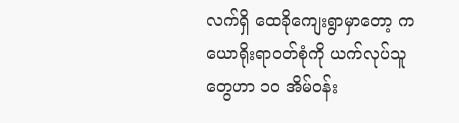လက်ရှိ ထေခိုကျေးရွာမှာတော့ ကယောရိုးရာဝတ်စုံကို ယက်လုပ်သူတွေဟာ ၁၀ အိမ်ဝန်း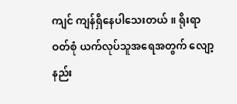ကျင် ကျန်ရှိနေပါသေးတယ်။ ရိုးရာဝတ်စုံ ယက်လုပ်သူအရေအတွက် လျော့နည်း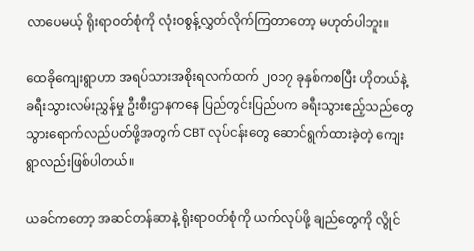လာပေမယ့် ရိုးရာဝတ်စုံကို လုံးဝစွန့်လွှတ်လိုက်ကြတာတော့ မဟုတ်ပါဘူး။

ထေခိုကျေးရွာဟာ အရပ်သားအစိုးရလက်ထက် ၂၀၁၇ ခုနှစ်ကစပြီး ဟိုတယ်နဲ့ ခရီးသွားလမ်းညွှန်မှု ဦးစီးဌာနကနေ ပြည်တွင်းပြည်ပက ခရီးသွားဧည့်သည်တွေ သွားရောက်လည်ပတ်ဖို့အတွက် CBT လုပ်ငန်းတွေ ဆောင်ရွက်ထားခဲ့တဲ့ ကျေးရွာလည်းဖြစ်ပါတယ်။

ယခင်ကတော့ အဆင်တန်ဆာနဲ့ ရိုးရာဝတ်စုံကို ယက်လုပ်ဖို့ ချည်တွေကို လွိုင်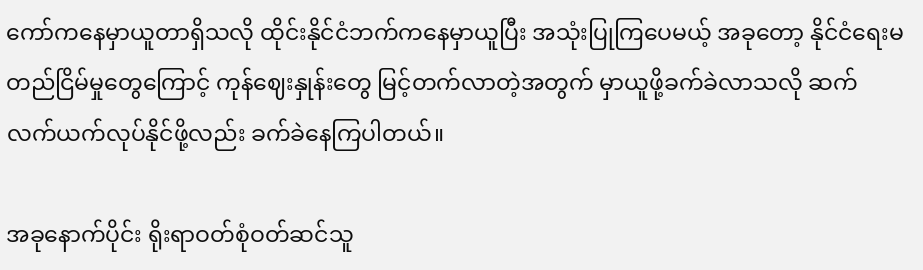ကော်ကနေမှာယူတာရှိသလို ထိုင်းနိုင်ငံဘက်ကနေမှာယူပြီး အသုံးပြုကြပေမယ့် အခုတော့ နိုင်ငံရေးမတည်ငြိမ်မှုတွေကြောင့် ကုန်ဈေးနှုန်းတွေ မြင့်တက်လာတဲ့အတွက် မှာယူဖို့ခက်ခဲလာသလို ဆက်လက်ယက်လုပ်နိုင်ဖို့လည်း ခက်ခဲနေကြပါတယ်။

အခုနောက်ပိုင်း ရိုးရာဝတ်စုံဝတ်ဆင်သူ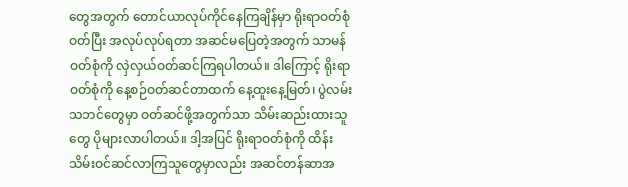တွေအတွက် တောင်ယာလုပ်ကိုင်နေကြချိန်မှာ ရိုးရာဝတ်စုံဝတ်ပြီး အလုပ်လုပ်ရတာ အဆင်မပြေတဲ့အတွက် သာမန်ဝတ်စုံကို လှဲလှယ်ဝတ်ဆင်ကြရပါတယ်။ ဒါကြောင့် ရိုးရာဝတ်စုံကို နေ့စဉ်ဝတ်ဆင်တာထက် နေ့ထူးနေ့မြတ်၊ ပွဲလမ်းသဘင်တွေမှာ ဝတ်ဆင်ဖို့အတွက်သာ သိမ်းဆည်းထားသူတွေ ပိုများလာပါတယ်။ ဒါ့အပြင် ရိုးရာဝတ်စုံကို ထိန်းသိမ်းဝင်ဆင်လာကြသူတွေမှာလည်း အဆင်တန်ဆာအ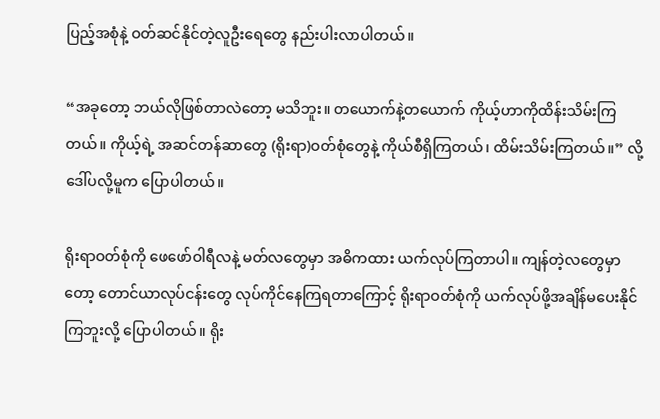ပြည့်အစုံနဲ့ ဝတ်ဆင်နိုင်တဲ့လူဦးရေတွေ နည်းပါးလာပါတယ်။

“အခုတော့ ဘယ်လိုဖြစ်တာလဲတော့ မသိဘူး။ တယောက်နဲ့တယောက် ကိုယ့်ဟာကိုထိန်းသိမ်းကြတယ်။ ကိုယ့်ရဲ့ အဆင်တန်ဆာတွေ (ရိုးရာ)ဝတ်စုံတွေနဲ့ ကိုယ်စီရှိကြတယ်၊ ထိမ်းသိမ်းကြတယ်။” လို့ ဒေါ်ပလို့မူက ပြောပါတယ်။

ရိုးရာဝတ်စုံကို ဖေဖော်ဝါရီလနဲ့ မတ်လတွေမှာ အဓိကထား ယက်လုပ်ကြတာပါ။ ကျန်တဲ့လတွေမှာတော့ တောင်ယာလုပ်ငန်းတွေ လုပ်ကိုင်နေကြရတာကြောင့် ရိုးရာဝတ်စုံကို ယက်လုပ်ဖို့အချိန်မပေးနိုင်ကြဘူးလို့ ပြောပါတယ်။ ရိုး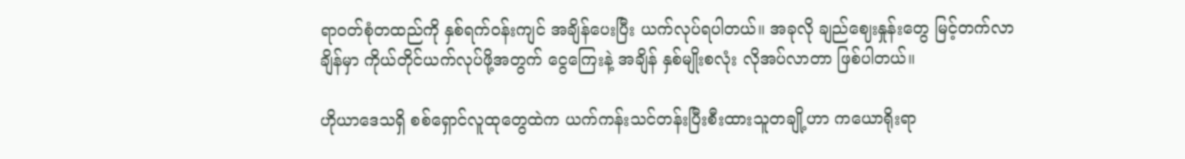ရာဝတ်စုံတထည်ကို နှစ်ရက်ဝန်းကျင် အချိန်ပေးပြီး ယက်လုပ်ရပါတယ်။ အခုလို ချည်ဈေးနှုန်းတွေ မြင့်တက်လာချိန်မှာ ကိုယ်တိုင်ယက်လုပ်ဖို့အတွက် ငွေကြေးနဲ့ အချိန် နှစ်မျိုးစလုံး လိုအပ်လာတာ ဖြစ်ပါတယ်။

ဟိုယာဒေသရှိ စစ်ရှောင်လူထုတွေထဲက ယက်ကန်းသင်တန်းပြီးစီးထားသူတချို့ဟာ ကယောရိုးရာ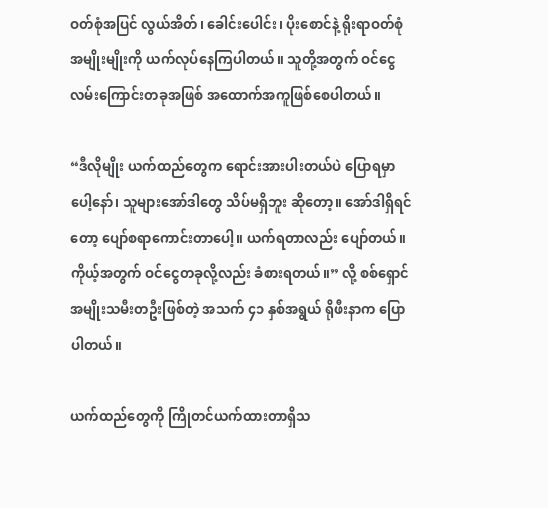ဝတ်စုံအပြင် လွယ်အိတ်၊ ခေါင်းပေါင်း၊ ပိုးစောင်နဲ့ ရိုးရာဝတ်စုံအမျိုးမျိုးကို ယက်လုပ်နေကြပါတယ်။ သူတို့အတွက် ဝင်ငွေလမ်းကြောင်းတခုအဖြစ် အထောက်အကူဖြစ်စေပါတယ်။

“ဒီလိုမျိုး ယက်ထည်တွေက ရောင်းအားပါးတယ်ပဲ ပြောရမှာပေါ့နော်၊ သူများအော်ဒါတွေ သိပ်မရှိဘူး ဆိုတော့။ အော်ဒါရှိရင်တော့ ပျော်စရာကောင်းတာပေါ့။ ယက်ရတာလည်း ပျော်တယ်။ ကိုယ့်အတွက် ဝင်ငွေတခုလို့လည်း ခံစားရတယ်။” လို့ စစ်ရှောင်အမျိုးသမီးတဦးဖြစ်တဲ့ အသက် ၄၁ နှစ်အရွယ် ရိုဖီးနာက ပြောပါတယ်။

ယက်ထည်တွေကို ကြိုတင်ယက်ထားတာရှိသ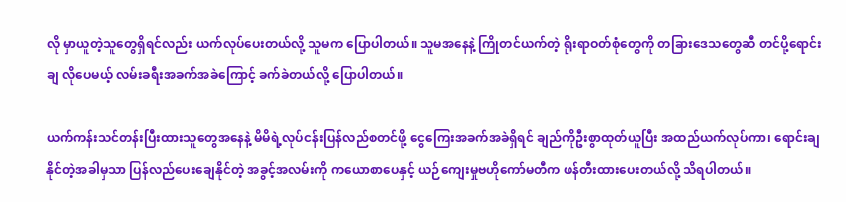လို မှာယူတဲ့သူတွေရှိရင်လည်း ယက်လုပ်ပေးတယ်လို့ သူမက ပြောပါတယ်။ သူမအနေနဲ့ ကြိုတင်ယက်တဲ့ ရိုးရာဝတ်စုံတွေကို တခြားဒေသတွေဆီ တင်ပို့ရောင်းချ လိုပေမယ့် လမ်းခရီးအခက်အခဲကြောင့် ခက်ခဲတယ်လို့ ပြောပါတယ်။

ယက်ကန်းသင်တန်းပြီးထားသူတွေအနေနဲ့ မိမိရဲ့လုပ်ငန်းပြန်လည်စတင်ဖို့ ငွေကြေးအခက်အခဲရှိရင် ချည်ကိုဦးစွာထုတ်ယူပြီး အထည်ယက်လုပ်ကာ၊ ရောင်းချနိုင်တဲ့အခါမှသာ ပြန်လည်ပေးချေနိုင်တဲ့ အခွင့်အလမ်းကို ကယောစာပေနှင့် ယဉ်ကျေးမှုဗဟိုကော်မတီက ဖန်တီးထားပေးတယ်လို့ သိရပါတယ်။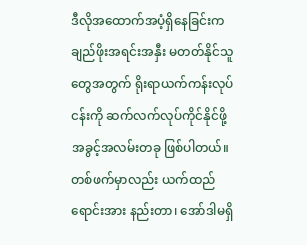ဒီလိုအထောက်အပံ့ရှိနေခြင်းက ချည်ဖိုးအရင်းအနှီး မတတ်နိုင်သူတွေအတွက် ရိုးရာယက်ကန်းလုပ်ငန်းကို ဆက်လက်လုပ်ကိုင်နိုင်ဖို့ အခွင့်အလမ်းတခု ဖြစ်ပါတယ်။ တစ်ဖက်မှာလည်း ယက်ထည်ရောင်းအား နည်းတာ၊ အော်ဒါမရှိ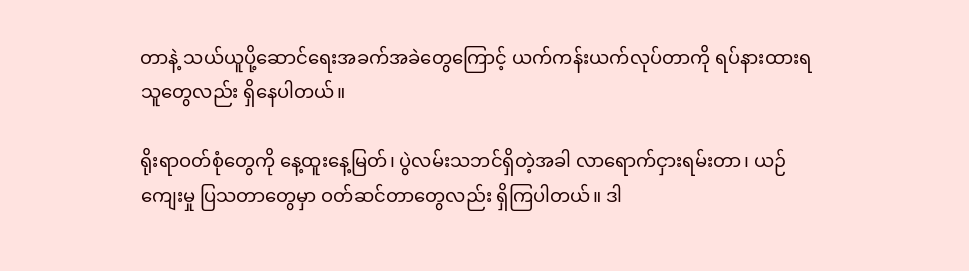တာနဲ့ သယ်ယူပို့ဆောင်ရေးအခက်အခဲတွေကြောင့် ယက်ကန်းယက်လုပ်တာကို ရပ်နားထားရသူတွေလည်း ရှိနေပါတယ်။

ရိုးရာဝတ်စုံတွေကို နေ့ထူးနေ့မြတ်၊ ပွဲလမ်းသဘင်ရှိတဲ့အခါ လာရောက်ငှားရမ်းတာ၊ ယဉ်ကျေးမှု ပြသတာတွေမှာ ဝတ်ဆင်တာတွေလည်း ရှိကြပါတယ်။ ဒါ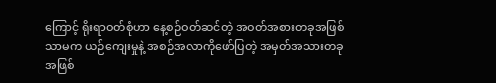ကြောင့် ရိုးရာဝတ်စုံဟာ နေ့စဉ်ဝတ်ဆင်တဲ့ အဝတ်အစားတခုအဖြစ်သာမက ယဉ်ကျေးမှုနဲ့ အစဉ်အလာကိုဖော်ပြတဲ့ အမှတ်အသားတခုအဖြစ်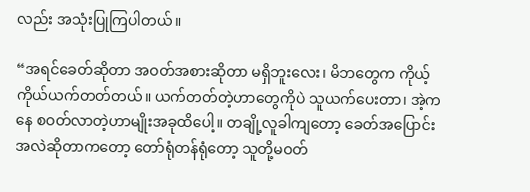လည်း အသုံးပြုကြပါတယ်။

“အရင်ခေတ်ဆိုတာ အဝတ်အစားဆိုတာ မရှိဘူးလေး၊ မိဘတွေက ကိုယ့်ကိုယ်ယက်တတ်တယ်။ ယက်တတ်တဲ့ဟာတွေကိုပဲ သူယက်ပေးတာ၊ အဲ့ကနေ စဝတ်လာတဲ့ဟာမျိုးအခုထိပေါ့။ တချို့လူခါကျတော့ ခေတ်အပြောင်းအလဲဆိုတာကတော့ တော်ရုံတန်ရုံတော့ သူတို့မဝတ်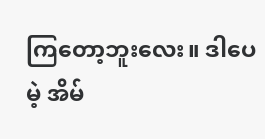ကြတော့ဘူးလေး။ ဒါပေမဲ့ အိမ်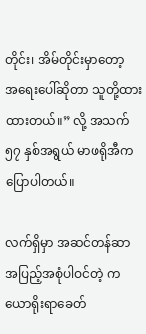တိုင်း၊ အိမ်တိုင်းမှာတော့ အ‌ရေးပေါ်ဆိုတာ သူတို့ထားထားတယ်။” လို့ အသက် ၅၇ နှစ်အရွယ် မာဖရိုအီက ပြောပါတယ်။

လက်ရှိမှာ အဆင်တန်ဆာအပြည့်အစုံပါဝင်တဲ့ ကယောရိုးရာခေတ်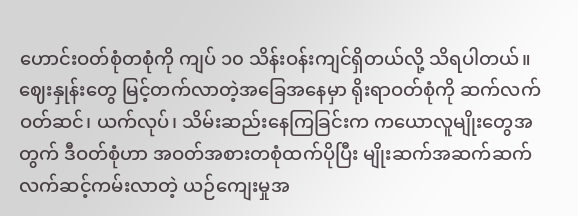ဟောင်းဝတ်စုံတစုံကို ကျပ် ၁၀ သိန်းဝန်းကျင်ရှိတယ်လို့ သိရပါတယ်။ ဈေးနှုန်းတွေ မြင့်တက်လာတဲ့အခြေအနေမှာ ရိုးရာဝတ်စုံကို ဆက်လက်ဝတ်ဆင်၊ ယက်လုပ်၊ သိမ်းဆည်းနေကြခြင်းက ကယောလူမျိုးတွေအတွက် ဒီဝတ်စုံဟာ အဝတ်အစားတစုံထက်ပိုပြီး မျိုးဆက်အဆက်ဆက် လက်ဆင့်ကမ်းလာတဲ့ ယဉ်ကျေးမှုအ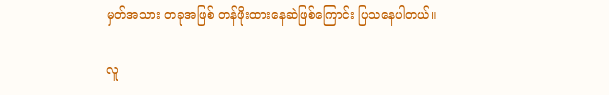မှတ်အသား တခုအဖြစ် တန်ဖိုးထားနေဆဲဖြစ်ကြောင်း ပြသနေပါတယ်။

လူ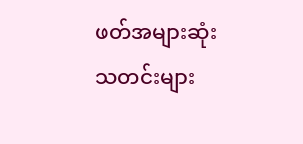ဖတ်အများဆုံး သတင်းများ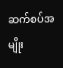ဆက်စပ်အမျိုး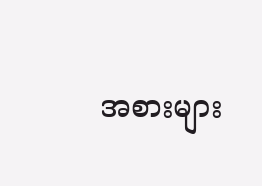အစားများ